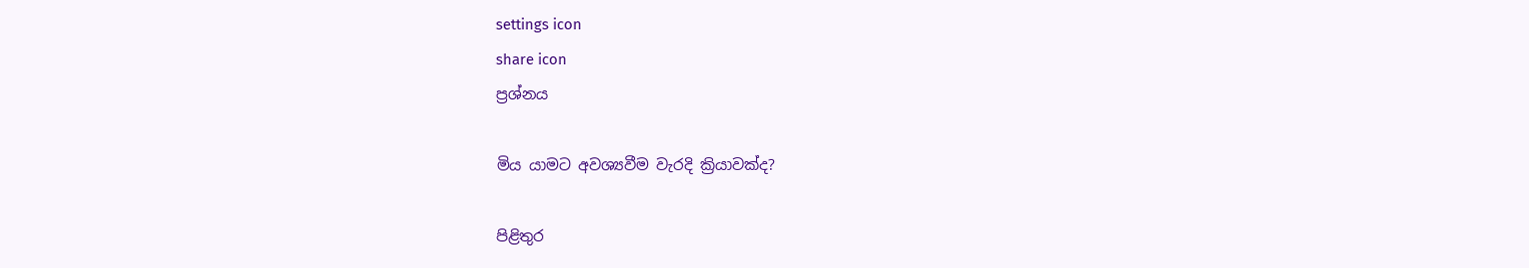settings icon
share icon
ප්‍රශ්නය

මිය යාමට අවශ්‍යවීම වැරදි ක්‍රියාවක්ද?

පිළිතුර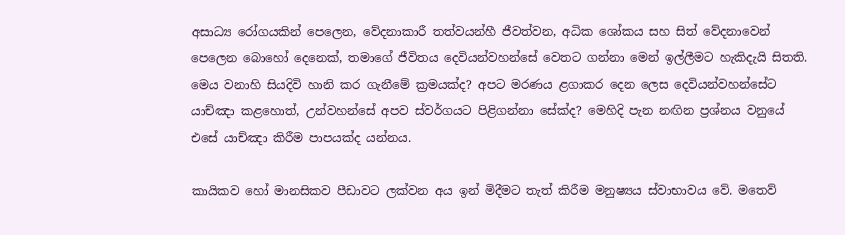අසාධ්‍ය රෝගයකින් පෙලෙන, වේදනාකාරී තත්වයන්හී ජීවත්වන, අධික ශෝකය සහ සිත් වේදනාවෙන් පෙලෙන බොහෝ දෙනෙක්, තමාගේ ජීවිතය දෙවියන්වහන්සේ වෙතට ගන්නා මෙන් ඉල්ලීමට හැකිදැයි සිතති. මෙය වනාහි සියදිවි හානි කර ගැනීමේ ක්‍රමයක්ද? අපට මරණය ළගාකර දෙන ලෙස දෙවියන්වහන්සේට යාච්ඤා කළහොත්, උන්වහන්සේ අපව ස්වර්ගයට පිළිගන්නා සේක්ද? මෙහිදි පැන නඟින ප්‍රශ්නය වනුයේ එසේ යාච්ඤා කිරීම පාපයක්ද යන්නය.

කායිකව හෝ මානසිකව පීඩාවට ලක්වන අය ඉන් මිදීමට තැත් කිරීම මනුෂ්‍යය ස්වාභාවය වේ. මතෙව්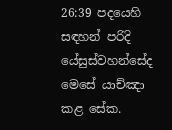26:39 පදයෙහි සඳහන් පරිදි යේසුස්වහන්සේද මෙසේ යාච්ඤා කළ සේක.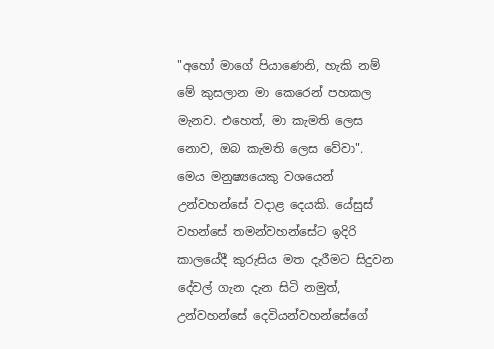"අහෝ මාගේ පියාණෙනි, හැකි නම් මේ කුසලාන මා කෙරෙන් පහකල මැනව. එහෙත්, මා කැමති ලෙස නොව, ඔබ කැමති ලෙස වේවා". මෙය මනුෂ්‍යයෙකු වශයෙන් උන්වහන්සේ වදාළ දෙයකි. යේසුස් වහන්සේ තමන්වහන්සේට ඉදිරි කාලයේදී කුරුසිය මත දැරීමට සිදුවන දේවල් ගැන දැන සිටි නමුත්, උන්වහන්සේ දෙවියන්වහන්සේගේ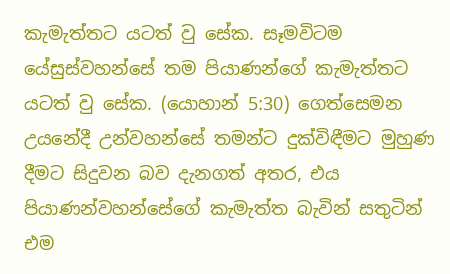කැමැත්තට යටත් වු සේක. සෑමවිටම යේසුස්වහන්සේ තම පියාණන්ගේ කැමැත්තට යටත් වු සේක. (යොහාන් 5:30) ගෙත්සෙමන උයනේදී උන්වහන්සේ තමන්ට දුක්විඳීමට මුහුණ දීමට සිදුවන බව දැනගත් අතර, එය පියාණන්වහන්සේගේ කැමැත්ත බැවින් සතුටින් එම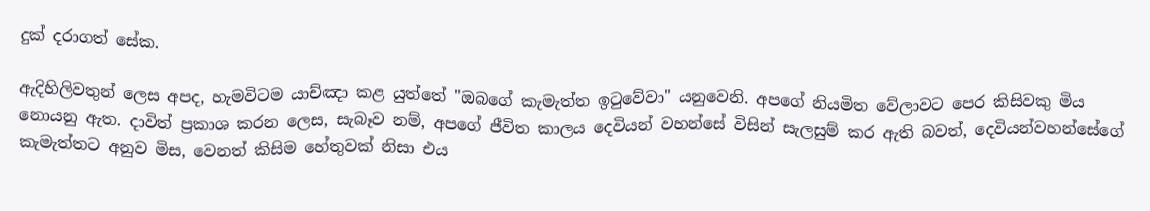දුක් දරාගත් සේක.

ඇදිහිලිවතුන් ලෙස අපද, හැමවිටම යාච්ඤා කළ යුත්තේ "ඔබගේ කැමැත්ත ඉටුවේවා" යනුවෙනි. අපගේ නියමිත වේලාවට පෙර කිසිවකු මිය නොයනු ඇත. දාවිත් ප්‍රකාශ කරන ලෙස, සැබෑව නම්, අපගේ ජීවිත කාලය දෙවියන් වහන්සේ විසින් සැලසුම් කර ඇති බවත්, දෙවියන්වහන්සේගේ කැමැත්තට අනුව මිස, වෙනත් කිසිම හේතුවක් නිසා එය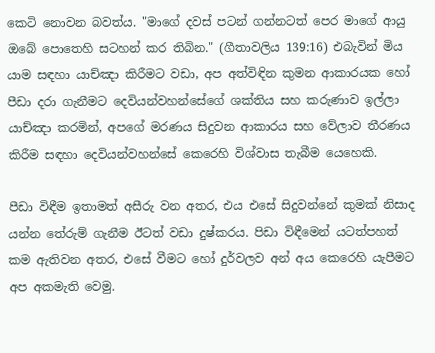කෙටි නොවන බවත්ය. "මාගේ දවස් පටන් ගන්නටත් පෙර මාගේ ආයු ඔබේ පොතෙහි සටහන් කර තිබින." (ගීතාවලිය 139:16) එබැවින් මිය යාම සඳහා යාච්ඤා කිරීමට වඩා, අප අත්විඳින කුමන ආකාරයක හෝ පීඩා දරා ගැනීමට දෙවියන්වහන්සේගේ ශක්තිය සහ කරුණාව ඉල්ලා යාච්ඤා කරමින්, අපගේ මරණය සිදුවන ආකාරය සහ වේලාව තීරණය කිරීම සඳහා දෙවියන්වහන්සේ කෙරෙහි විශ්වාස තැබීම යෙහෙකි.

පීඩා විඳීම ඉතාමත් අසීරු වන අතර, එය එසේ සිදුවන්නේ කුමක් නිසාද යන්න තේරුම් ගැනීම ඊටත් වඩා දුෂ්කරය. පිඩා විඳීමෙන් යටත්පහත් කම ඇතිවන අතර, එසේ වීමට හෝ දුර්වලව අන් අය කෙරෙහි යැපීමට අප අකමැති වෙමු.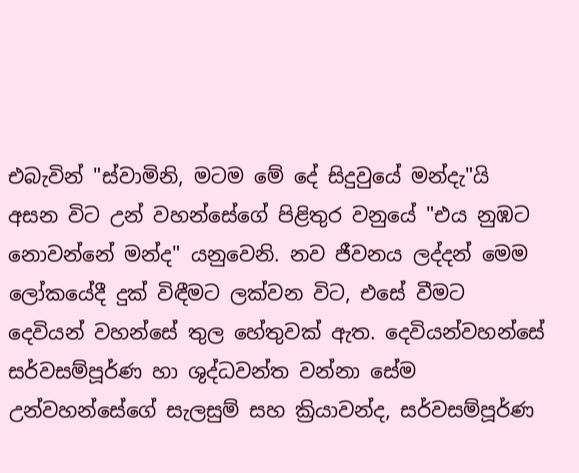එබැවින් "ස්වාමිනි, මටම මේ දේ සිදුවුයේ මන්දැ"යි අසන විට උන් වහන්සේගේ පිළිතුර වනුයේ "එය නුඹට නොවන්නේ මන්ද" යනුවෙනි. නව ජීවනය ලද්දන් මෙම ලෝකයේදී දුක් විඳීමට ලක්වන විට, එසේ වීමට දෙවියන් වහන්සේ තුල හේතුවක් ඇත. දෙවියන්වහන්සේ සර්වසම්පූර්ණ හා ශුද්ධවන්ත වන්නා සේම උන්වහන්සේගේ සැලසුම් සහ ක්‍රියාවන්ද, සර්වසම්පූර්ණ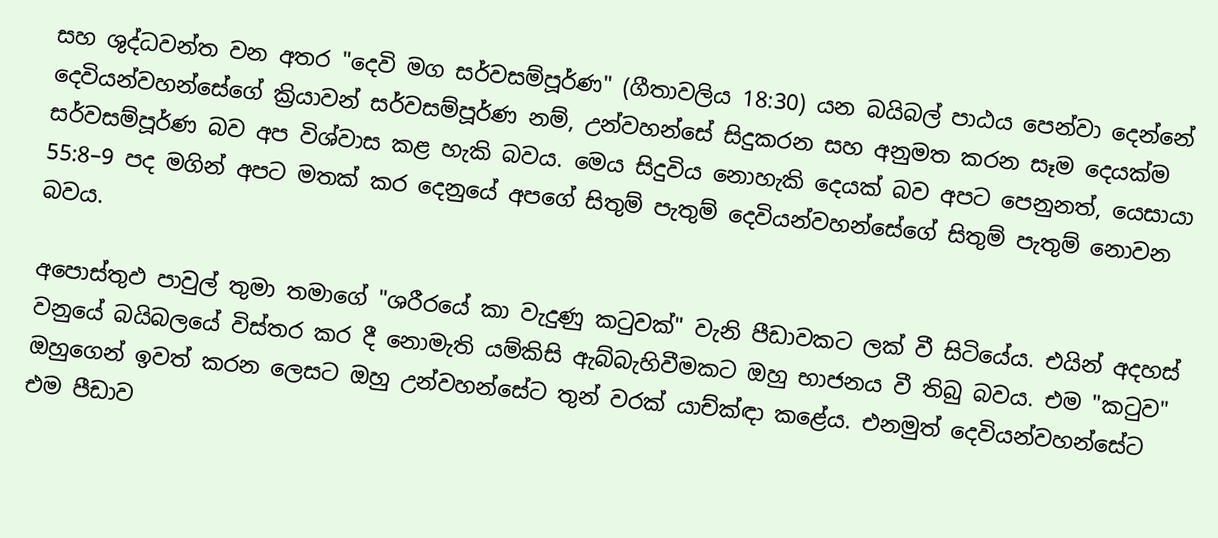සහ ශුද්ධවන්ත වන අතර "දෙවි මග සර්වසම්පූර්ණ" (ගීතාවලිය 18:30) යන බයිබල් පාඨය පෙන්වා දෙන්නේ දෙවියන්වහන්සේගේ ක්‍රියාවන් සර්වසම්පූර්ණ නම්, උන්වහන්සේ සිදුකරන සහ අනුමත කරන සෑම දෙයක්ම සර්වසම්පූර්ණ බව අප විශ්වාස කළ හැකි බවය. මෙය සිදුවිය නොහැකි දෙයක් බව අපට පෙනුනත්, යෙසායා 55:8–9 පද මගින් අපට මතක් කර දෙනුයේ අපගේ සිතුම් පැතුම් දෙවියන්වහන්සේගේ සිතුම් පැතුම් නොවන බවය.

අපොස්තුඵ පාවුල් තුමා තමාගේ "ශරීරයේ කා වැදුණු කටුවක්" වැනි පීඩාවකට ලක් වී සිටියේය. එයින් අදහස් වනුයේ බයිබලයේ විස්තර කර දී නොමැති යම්කිසි ඇබ්බැහිවීමකට ඔහු භාජනය වී තිබු බවය. එම "කටුව" ඔහුගෙන් ඉවත් කරන ලෙසට ඔහු උන්වහන්සේට තුන් වරක් යාච්ක්‍ඳා කළේය. එනමුත් දෙවියන්වහන්සේට එම පීඩාව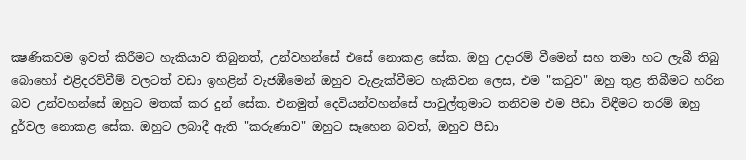ක්‍ෂණිකවම ඉවත් කිරීමට හැකියාව තිබුනත්, උන්වහන්සේ එසේ නොකළ සේක. ඔහු උදාරම් වීමෙන් සහ තමා හට ලැබී තිබු බොහෝ එළිදරව්වීම් වලටත් වඩා ඉහළින් වැජඹීමෙන් ඔහුව වැළැක්වීමට හැකිවන ලෙස, එම "කටුව" ඔහු තුළ තිබීමට හරින බව උන්වහන්සේ ඔහුට මතක් කර දුන් සේක. එනමුත් දෙවියන්වහන්සේ පාවුල්තුමාට තනිවම එම පීඩා විඳීමට තරම් ඔහු දුර්වල නොකළ සේක. ඔහුට ලබාදී ඇති "කරුණාව" ඔහුට සෑහෙන බවත්, ඔහුව පීඩා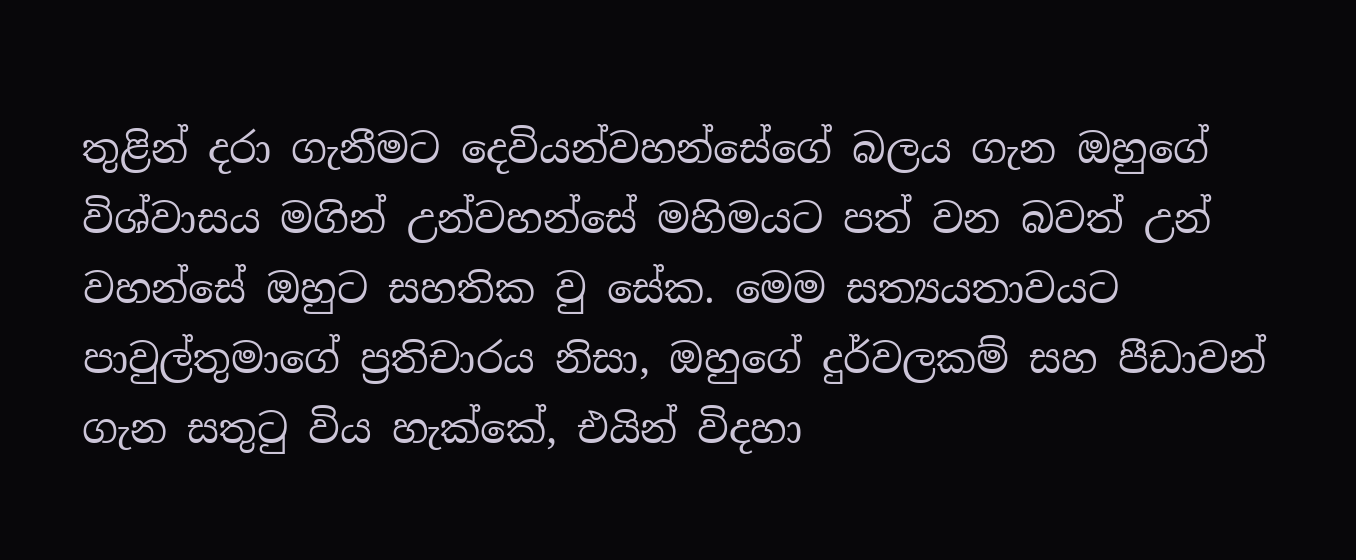තුළින් දරා ගැනීමට දෙවියන්වහන්සේගේ බලය ගැන ඔහුගේ විශ්වාසය මගින් උන්වහන්සේ මහිමයට පත් වන බවත් උන් වහන්සේ ඔහුට සහතික වු සේක. මෙම සත්‍යයතාවයට පාවුල්තුමාගේ ප්‍රතිචාරය නිසා, ඔහුගේ දුර්වලකම් සහ පීඩාවන් ගැන සතුටු විය හැක්කේ, එයින් විදහා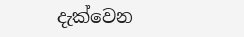දැක්වෙන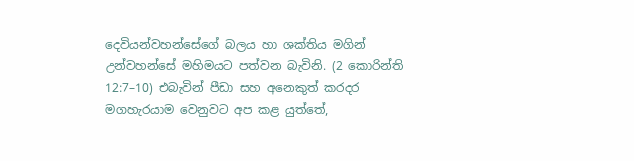දෙවියන්වහන්සේගේ බලය හා ශක්තිය මගින් උන්වහන්සේ මහිමයට පත්වන බැවිනි. (2 කොරින්ති 12:7–10) එබැවින් පීඩා සහ අනෙකුත් කරදර මගහැරයාම වෙනුවට අප කළ යුත්තේ,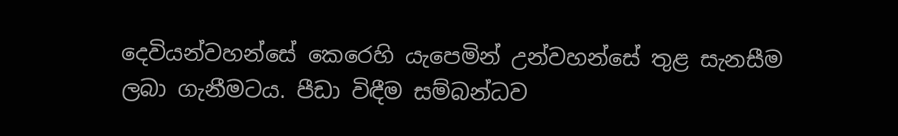දෙවියන්වහන්සේ කෙරෙහි යැපෙමින් උන්වහන්සේ තුළ සැනසීම ලබා ගැනීමටය. පීඩා විඳීම සම්බන්ධව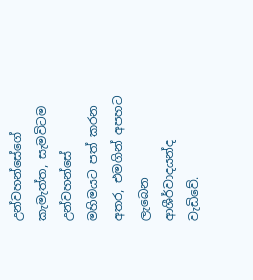උන්වහන්සේගේ කැමැත්ත, සැමවිටම උන්වහන්සේ මහිමයට පත් කරන අතර, එමගින් අපහට ලැබෙන ආශීර්වාදයන්ද වැඩිවේ.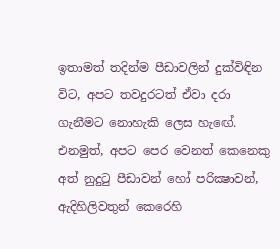ඉතාමත් තදින්ම පීඩාවලින් දුක්විඳින විට, අපට තවදුරටත් ඒවා දරා ගැනීමට නොහැකි ලෙස හැඟේ. එනමුත්, අපට පෙර වෙනත් කෙනෙකු අත් නුදුටු පීඩාවන් හෝ පරික්‍ෂාවන්, ඇදිහිලිවතුන් කෙරෙහි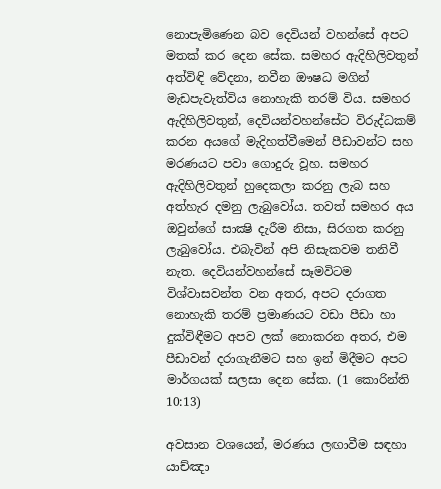නොපැමිණෙන බව දෙවියන් වහන්සේ අපට මතක් කර දෙන සේක. සමහර ඇදිහිලිවතුන් අත්විඳි වේදනා, නවීන ඖෂධ මගින් මැඩපැවැත්විය නොහැකි තරම් විය. සමහර ඇදිහිලිවතුන්, දෙවියන්වහන්සේට විරුද්ධකම් කරන අයගේ මැදිහත්වීමෙන් පීඩාවන්ට සහ මරණයට පවා ගොදුරු වූහ. සමහර ඇදිහිලිවතුන් හුදෙකලා කරනු ලැබ සහ අත්හැර දමනු ලැබුවෝය. තවත් සමහර අය ඔවුන්ගේ සාක්‍ෂි දැරීම නිසා, සිරගත කරනු ලැබුවෝය. එබැවින් අපි නිසැකවම තනිවී නැත. දෙවියන්වහන්සේ සෑමවිටම විශ්වාසවන්ත වන අතර, අපට දරාගත නොහැකි තරම් ප්‍රමාණයට වඩා පීඩා හා දුක්විඳීමට අපව ලක් නොකරන අතර, එම පීඩාවන් දරාගැනීමට සහ ඉන් මිදීමට අපට මාර්ගයක් සලසා දෙන සේක. (1 කොරින්ති 10:13)

අවසාන වශයෙන්, මරණය ලඟාවීම සඳහා යාච්ඤා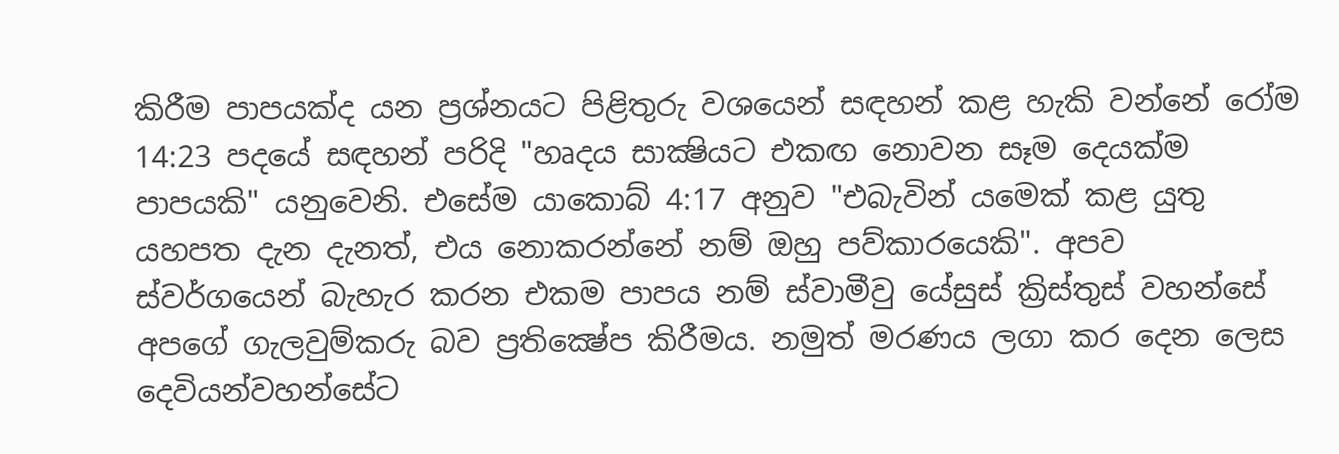කිරීම පාපයක්ද යන ප්‍රශ්නයට පිළිතුරු වශයෙන් සඳහන් කළ හැකි වන්නේ රෝම 14:23 පදයේ සඳහන් පරිදි "හෘදය සාක්‍ෂියට එකඟ නොවන සෑම දෙයක්ම පාපයකි" යනුවෙනි. එසේම යාකොබ් 4:17 අනුව "එබැවින් යමෙක් කළ යුතු යහපත දැන දැනත්, එය නොකරන්නේ නම් ඔහු පව්කාරයෙකි". අපව ස්වර්ගයෙන් බැහැර කරන එකම පාපය නම් ස්වාමීවු යේසුස් ක්‍රිස්තුස් වහන්සේ අපගේ ගැලවුම්කරු බව ප්‍රතික්‍ෂේප කිරීමය. නමුත් මරණය ලගා කර දෙන ලෙස දෙවියන්වහන්සේට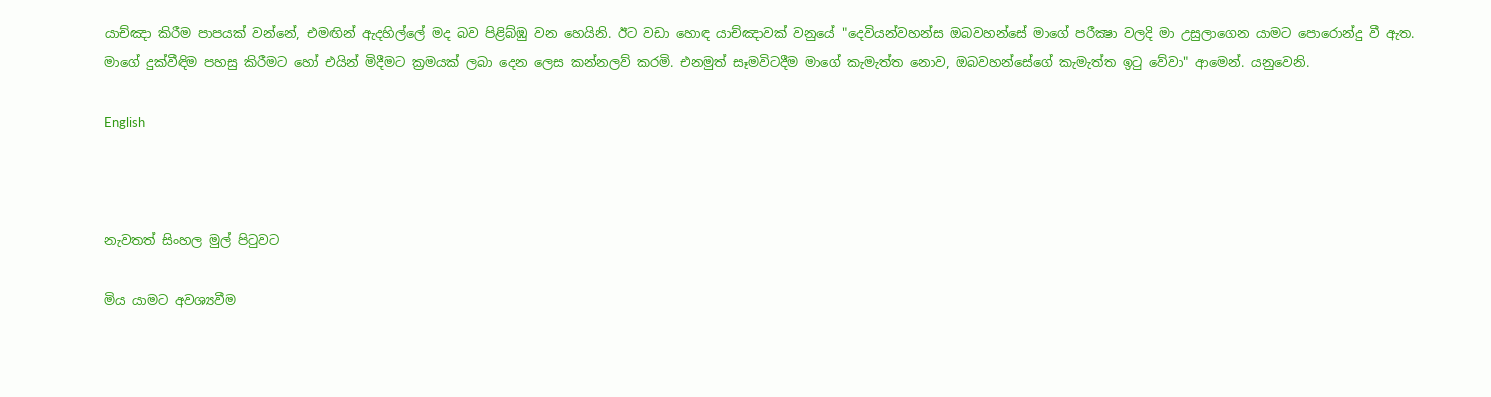යාච්ඤා කිරීම පාපයක් වන්නේ, එමඟින් ඇදහිල්ලේ මද බව පිළිබ්ඹු වන හෙයිනි. ඊට වඩා හොඳ යාච්ඤාවක් වනුයේ "දෙවියන්වහන්ස ඔබවහන්සේ මාගේ පරීක්‍ෂා වලදි මා උසුලාගෙන යාමට පොරොන්දු වී ඇත. මාගේ දුක්වීඳිම පහසු කිරීමට හෝ එයින් මිදීමට ක්‍රමයක් ලබා දෙන ලෙස කන්නලව් කරමි. එනමුත් සෑමවිටදීම මාගේ කැමැත්ත නොව, ඔබවහන්සේගේ කැමැත්ත ඉටු වේවා" ආමෙන්. යනුවෙනි.

English



නැවතත් සිංහල මුල් පිටුවට

මිය යාමට අවශ්‍යවීම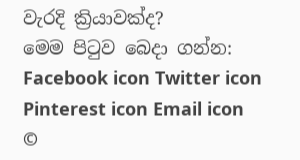වැරදි ක්‍රියාවක්ද?
මෙම පිටුව බෙදා ගන්න: Facebook icon Twitter icon Pinterest icon Email icon
©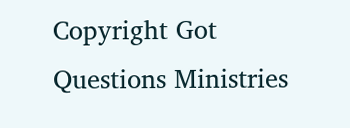Copyright Got Questions Ministries